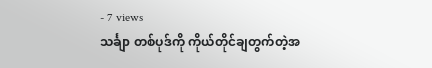- 7 views
သင်္ချာ တစ်ပုဒ်ကို ကိုယ်တိုင်ချတွက်တဲ့အ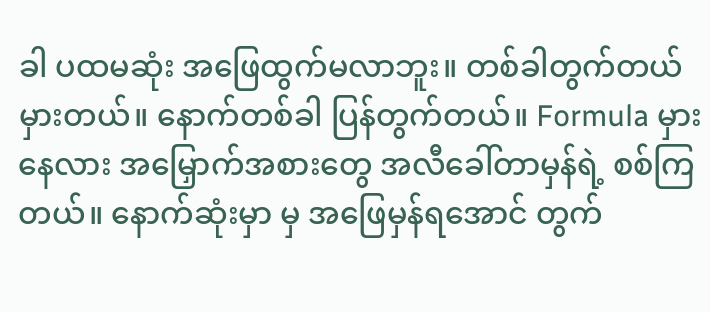ခါ ပထမဆုံး အဖြေထွက်မလာဘူး။ တစ်ခါတွက်တယ်မှားတယ်။ နောက်တစ်ခါ ပြန်တွက်တယ်။ Formula မှားနေလား အမြှောက်အစားတွေ အလီခေါ်တာမှန်ရဲ့ စစ်ကြတယ်။ နောက်ဆုံးမှာ မှ အဖြေမှန်ရအောင် တွက်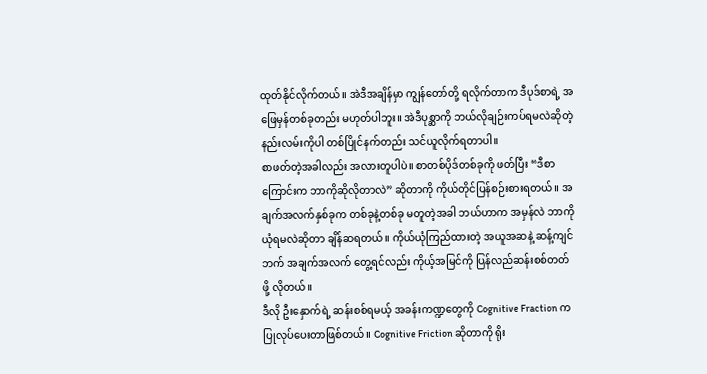ထုတ်နိုင်လိုက်တယ်။ အဲဒီအချိန်မှာ ကျွန်တော်တို့ ရလိုက်တာက ဒီပုဒ်စာရဲ့ အဖြေမှန်တစ်ခုတည်း မဟုတ်ပါဘူး။ အဲဒီပုစ္ဆာကို ဘယ်လိုချဉ်းကပ်ရမလဲဆိုတဲ့ နည်းလမ်းကိုပါ တစ်ပြိုင်နက်တည်း သင်ယူလိုက်ရတာပါ။
စာဖတ်တဲ့အခါလည်း အလားတူပါပဲ။ စာတစ်ပိုဒ်တစ်ခုကို ဖတ်ပြီး “ဒီစာကြောင်းက ဘာကိုဆိုလိုတာလဲ” ဆိုတာကို ကိုယ်တိုင်ပြန်စဉ်းစားရတယ်။ အချက်အလက်နှစ်ခုက တစ်ခုနဲ့တစ်ခု မတူတဲ့အခါ ဘယ်ဟာက အမှန်လဲ ဘာကို ယုံရမလဲဆိုတာ ချိန်ဆရတယ်။ ကိုယ်ယုံကြည်ထားတဲ့ အယူအဆနဲ့ ဆန့်ကျင်ဘက် အချက်အလက် တွေ့ရင်လည်း ကိုယ့်အမြင်ကို ပြန်လည်ဆန်းစစ်တတ်ဖို့ လိုတယ်။
ဒီလို ဦးနှောက်ရဲ့ ဆန်းစစ်ရမယ့် အခန်းကဏ္ဍတွေကို Cognitive Fraction က ပြုလုပ်ပေးတာဖြစ်တယ်။ Cognitive Friction ဆိုတာကို ရိုး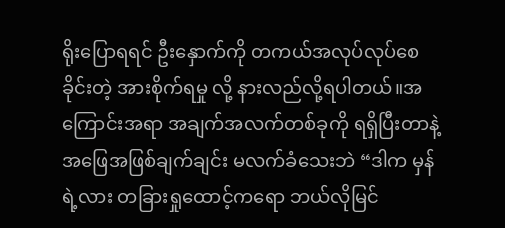ရိုးပြောရရင် ဦးနှောက်ကို တကယ်အလုပ်လုပ်စေခိုင်းတဲ့ အားစိုက်ရမှု လို့ နားလည်လို့ရပါတယ်။အကြောင်းအရာ အချက်အလက်တစ်ခုကို ရရှိပြီးတာနဲ့ အဖြေအဖြစ်ချက်ချင်း မလက်ခံသေးဘဲ “ဒါက မှန်ရဲ့လား တခြားရှုထောင့်ကရော ဘယ်လိုမြင်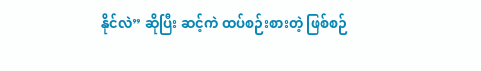နိုင်လဲ” ဆိုပြီး ဆင့်ကဲ ထပ်စဉ်းစားတဲ့ ဖြစ်စဉ်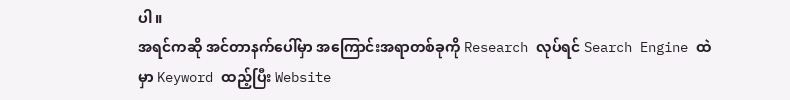ပါ။
အရင်ကဆို အင်တာနက်ပေါ်မှာ အကြောင်းအရာတစ်ခုကို Research လုပ်ရင် Search Engine ထဲမှာ Keyword ထည့်ပြီး Website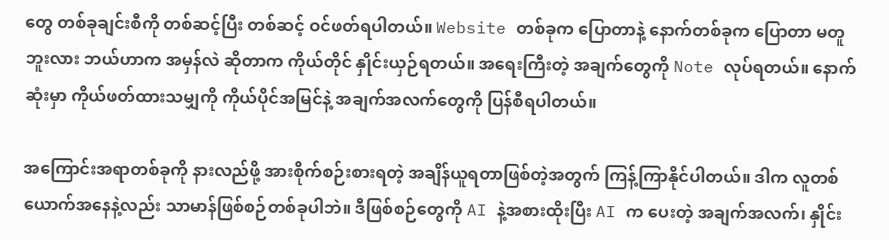တွေ တစ်ခုချင်းစီကို တစ်ဆင့်ပြီး တစ်ဆင့် ဝင်ဖတ်ရပါတယ်။ Website တစ်ခုက ပြောတာနဲ့ နောက်တစ်ခုက ပြောတာ မတူဘူးလား ဘယ်ဟာက အမှန်လဲ ဆိုတာက ကိုယ်တိုင် နှိုင်းယှဉ်ရတယ်။ အရေးကြီးတဲ့ အချက်တွေကို Note လုပ်ရတယ်။ နောက်ဆုံးမှာ ကိုယ်ဖတ်ထားသမျှကို ကိုယ်ပိုင်အမြင်နဲ့ အချက်အလက်တွေကို ပြန်စီရပါတယ်။

အကြောင်းအရာတစ်ခုကို နားလည်ဖို့ အားစိုက်စဉ်းစားရတဲ့ အချိန်ယူရတာဖြစ်တဲ့အတွက် ကြန့်ကြာနိုင်ပါတယ်။ ဒါက လူတစ်ယောက်အနေနဲ့လည်း သာမာန်ဖြစ်စဉ်တစ်ခုပါဘဲ။ ဒီဖြစ်စဉ်တွေကို AI နဲ့အစားထိုးပြီး AI က ပေးတဲ့ အချက်အလက်၊ နှိုင်း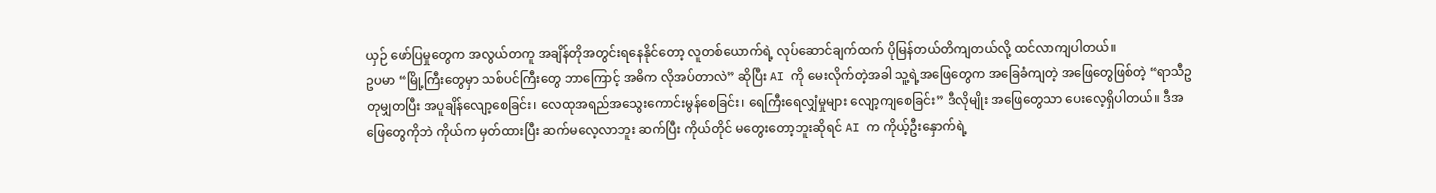ယှဉ် ဖော်ပြမှုတွေက အလွယ်တကူ အချိန်တိုအတွင်းရနေနိုင်တော့ လူတစ်ယောက်ရဲ့ လုပ်ဆောင်ချက်ထက် ပိုမြန်တယ်တိကျတယ်လို့ ထင်လာကျပါတယ်။
ဥပမာ “မြို့ကြီးတွေမှာ သစ်ပင်ကြီးတွေ ဘာကြောင့် အဓိက လိုအပ်တာလဲ” ဆိုပြီး AI ကို မေးလိုက်တဲ့အခါ သူ့ရဲ့အဖြေတွေက အခြေခံကျတဲ့ အဖြေတွေဖြစ်တဲ့ “ရာသီဥတုမျှတပြီး အပူချိန်လျော့စေခြင်း၊ လေထုအရည်အသွေးကောင်းမွန်စေခြင်း၊ ရေကြီးရေလျှံမှုများ လျော့ကျစေခြင်း” ဒီလိုမျိုး အဖြေတွေသာ ပေးလေ့ရှိပါတယ်။ ဒီအဖြေတွေကိုဘဲ ကိုယ်က မှတ်ထားပြီး ဆက်မလေ့လာဘူး ဆက်ပြီး ကိုယ်တိုင် မတွေးတော့ဘူးဆိုရင် AI က ကိုယ့်ဦးနှောက်ရဲ့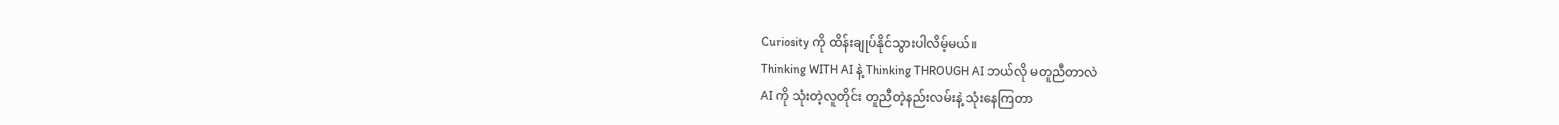Curiosity ကို ထိန်းချုပ်နိုင်သွားပါလိမ့်မယ်။
Thinking WITH AI နဲ့ Thinking THROUGH AI ဘယ်လို မတူညီတာလဲ
AI ကို သုံးတဲ့လူတိုင်း တူညီတဲ့နည်းလမ်းနဲ့ သုံးနေကြတာ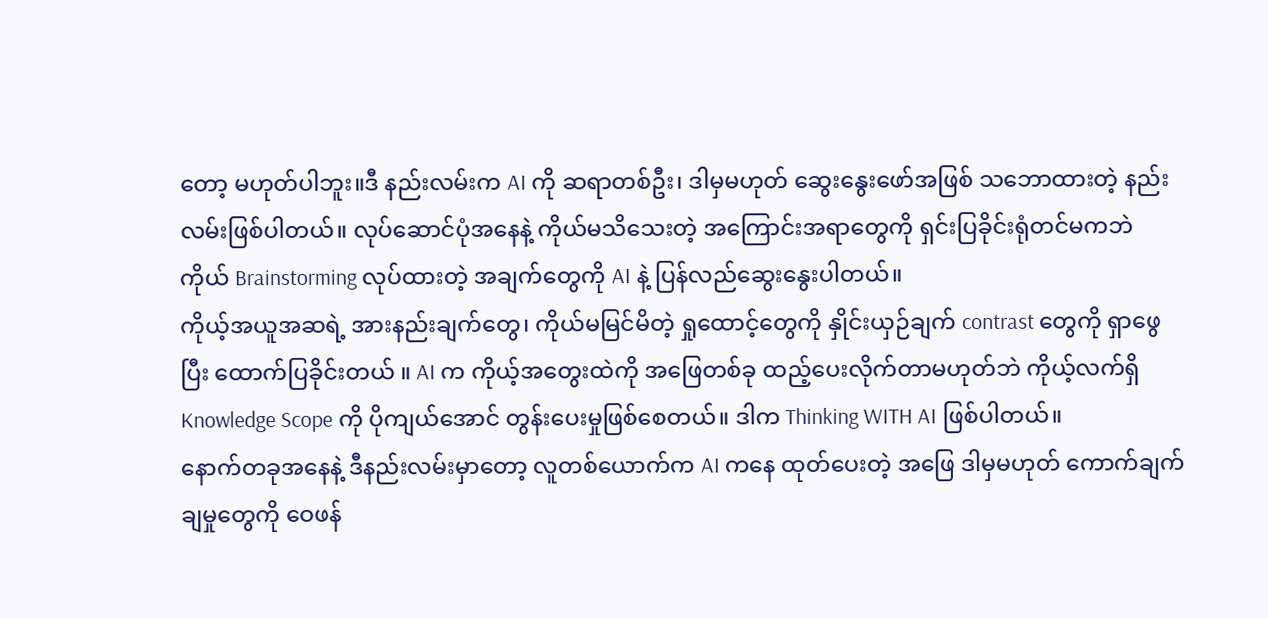တော့ မဟုတ်ပါဘူး။ဒီ နည်းလမ်းက AI ကို ဆရာတစ်ဦး၊ ဒါမှမဟုတ် ဆွေးနွေးဖော်အဖြစ် သဘောထားတဲ့ နည်းလမ်းဖြစ်ပါတယ်။ လုပ်ဆောင်ပုံအနေနဲ့ ကိုယ်မသိသေးတဲ့ အကြောင်းအရာတွေကို ရှင်းပြခိုင်းရုံတင်မကဘဲ ကိုယ် Brainstorming လုပ်ထားတဲ့ အချက်တွေကို AI နဲ့ ပြန်လည်ဆွေးနွေးပါတယ်။
ကိုယ့်အယူအဆရဲ့ အားနည်းချက်တွေ၊ ကိုယ်မမြင်မိတဲ့ ရှုထောင့်တွေကို နှိုင်းယှဉ်ချက် contrast တွေကို ရှာဖွေပြီး ထောက်ပြခိုင်းတယ် ။ AI က ကိုယ့်အတွေးထဲကို အဖြေတစ်ခု ထည့်ပေးလိုက်တာမဟုတ်ဘဲ ကိုယ့်လက်ရှိ Knowledge Scope ကို ပိုကျယ်အောင် တွန်းပေးမှုဖြစ်စေတယ်။ ဒါက Thinking WITH AI ဖြစ်ပါတယ်။
နောက်တခုအနေနဲ့ ဒီနည်းလမ်းမှာတော့ လူတစ်ယောက်က AI ကနေ ထုတ်ပေးတဲ့ အဖြေ ဒါမှမဟုတ် ကောက်ချက်ချမှုတွေကို ဝေဖန်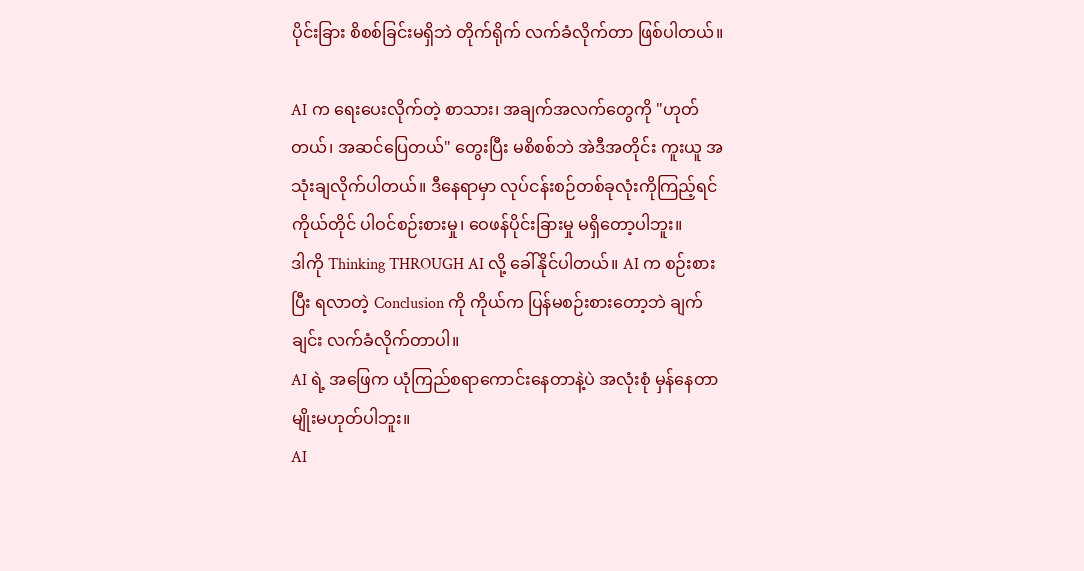ပိုင်းခြား စိစစ်ခြင်းမရှိဘဲ တိုက်ရိုက် လက်ခံလိုက်တာ ဖြစ်ပါတယ်။

AI က ရေးပေးလိုက်တဲ့ စာသား၊ အချက်အလက်တွေကို "ဟုတ်တယ်၊ အဆင်ပြေတယ်" တွေးပြီး မစိစစ်ဘဲ အဲဒီအတိုင်း ကူးယူ အသုံးချလိုက်ပါတယ်။ ဒီနေရာမှာ လုပ်ငန်းစဉ်တစ်ခုလုံးကိုကြည့်ရင် ကိုယ်တိုင် ပါဝင်စဉ်းစားမှု၊ ဝေဖန်ပိုင်းခြားမှု မရှိတော့ပါဘူး။
ဒါကို Thinking THROUGH AI လို့ ခေါ်နိုင်ပါတယ်။ AI က စဉ်းစားပြီး ရလာတဲ့ Conclusion ကို ကိုယ်က ပြန်မစဉ်းစားတော့ဘဲ ချက်ချင်း လက်ခံလိုက်တာပါ။
AI ရဲ့ အဖြေက ယုံကြည်စရာကောင်းနေတာနဲ့ပဲ အလုံးစုံ မှန်နေတာမျိုးမဟုတ်ပါဘူး။
AI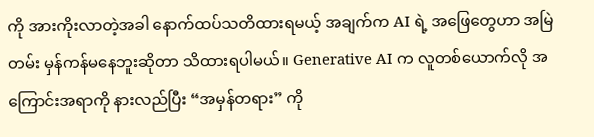ကို အားကိုးလာတဲ့အခါ နောက်ထပ်သတိထားရမယ့် အချက်က AI ရဲ့ အဖြေတွေဟာ အမြဲတမ်း မှန်ကန်မနေဘူးဆိုတာ သိထားရပါမယ်။ Generative AI က လူတစ်ယောက်လို အကြောင်းအရာကို နားလည်ပြီး “အမှန်တရား” ကို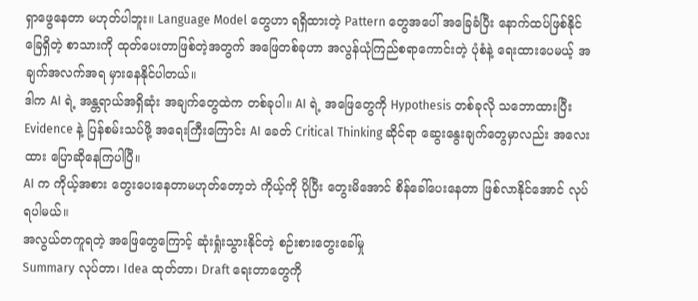ရှာဖွေနေတာ မဟုတ်ပါဘူး။ Language Model တွေဟာ ရရှိထားတဲ့ Pattern တွေအပေါ် အခြေခံပြီး နောက်ထပ်ဖြစ်နိုင်ခြေရှိတဲ့ စာသားကို ထုတ်ပေးတာဖြစ်တဲ့အတွက် အဖြေတစ်ခုဟာ အလွန်ယုံကြည်စရာကောင်းတဲ့ ပုံစံနဲ့ ရေးထားပေမယ့် အချက်အလက်အရ မှားနေနိုင်ပါတယ်။
ဒါက AI ရဲ့ အန္တရာယ်အရှိဆုံး အချက်တွေထဲက တစ်ခုပါ။ AI ရဲ့ အဖြေတွေကို Hypothesis တစ်ခုလို သဘောထားပြီး Evidence နဲ့ ပြန်စမ်းသပ်ဖို့ အရေးကြီးကြောင်း AI ခေတ် Critical Thinking ဆိုင်ရာ ဆွေးနွေးချက်တွေမှာလည်း အလေးထား ပြောဆိုနေကြပါပြီ။
AI က ကိုယ့်အစား တွေးပေးနေတာမဟုတ်တော့ဘဲ ကိုယ့်ကို ပိုပြီး တွေးမိအောင် စိန်ခေါ်ပေးနေတာ ဖြစ်လာနိုင်အောင် လုပ်ရပါမယ်။
အလွယ်တကူရတဲ့ အဖြေတွေကြောင့် ဆုံးရှုံးသွားနိုင်တဲ့ စဉ်းစားတွေးခေါ်မှု
Summary လုပ်တာ၊ Idea ထုတ်တာ၊ Draft ရေးတာတွေကို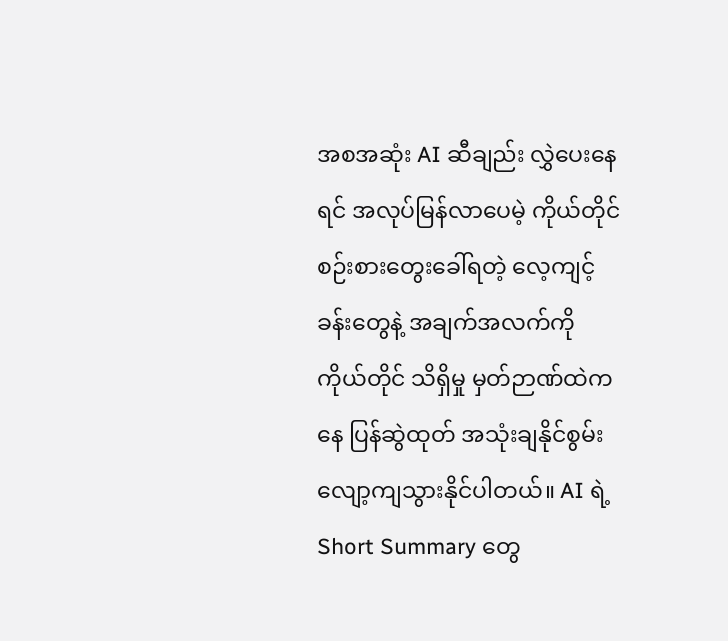အစအဆုံး AI ဆီချည်း လွှဲပေးနေရင် အလုပ်မြန်လာပေမဲ့ ကိုယ်တိုင် စဉ်းစားတွေးခေါ်ရတဲ့ လေ့ကျင့်ခန်းတွေနဲ့ အချက်အလက်ကို ကိုယ်တိုင် သိရှိမှု မှတ်ဉာဏ်ထဲကနေ ပြန်ဆွဲထုတ် အသုံးချနိုင်စွမ်း လျော့ကျသွားနိုင်ပါတယ်။ AI ရဲ့ Short Summary တွေ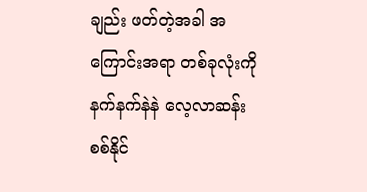ချည်း ဖတ်တဲ့အခါ အကြောင်းအရာ တစ်ခုလုံးကို နက်နက်နဲနဲ လေ့လာဆန်းစစ်နိုင်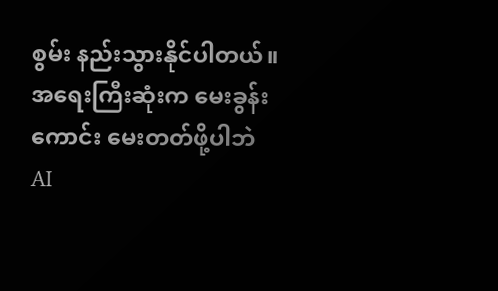စွမ်း နည်းသွားနိုင်ပါတယ်။
အရေးကြီးဆုံးက မေးခွန်းကောင်း မေးတတ်ဖို့ပါဘဲ
AI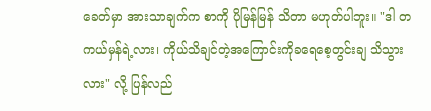ခေတ်မှာ အားသာချက်က စာကို ပိုမြန်မြန် သိတာ မဟုတ်ပါဘူး။ "ဒါ တကယ်မှန်ရဲ့လား၊ ကိုယ်သိချင်တဲ့အကြောင်းကိုခရေစေ့တွင်းချ သိသွားလား" လို့ ပြန်လည်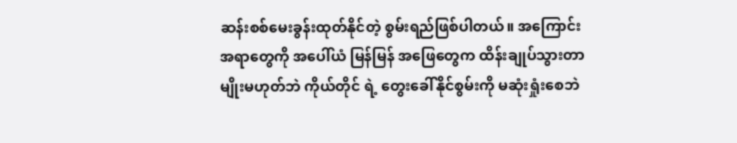ဆန်းစစ်မေးခွန်းထုတ်နိုင်တဲ့ စွမ်းရည်ဖြစ်ပါတယ်။ အကြောင်းအရာတွေကို အပေါ်ယံ မြန်မြန် အဖြေတွေက ထိန်းချုပ်သွားတာမျိုးမဟုတ်ဘဲ ကိုယ်တိုင် ရဲ့ တွေးခေါ်နိုင်စွမ်းကို မဆုံးရှုံးစေဘဲ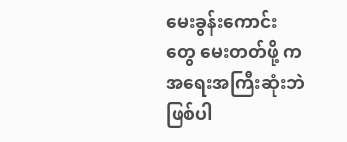မေးခွန်းကောင်းတွေ မေးတတ်ဖို့ ကအရေးအကြီးဆုံးဘဲဖြစ်ပါ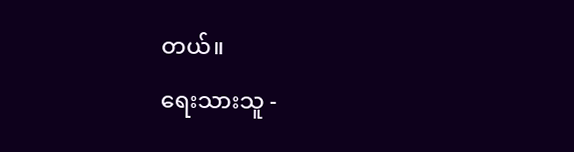တယ်။
ရေးသားသူ -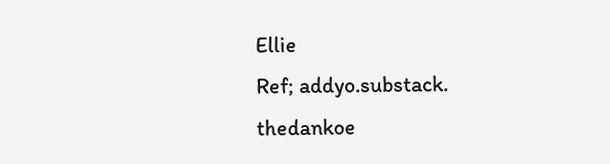Ellie
Ref; addyo.substack.
thedankoe